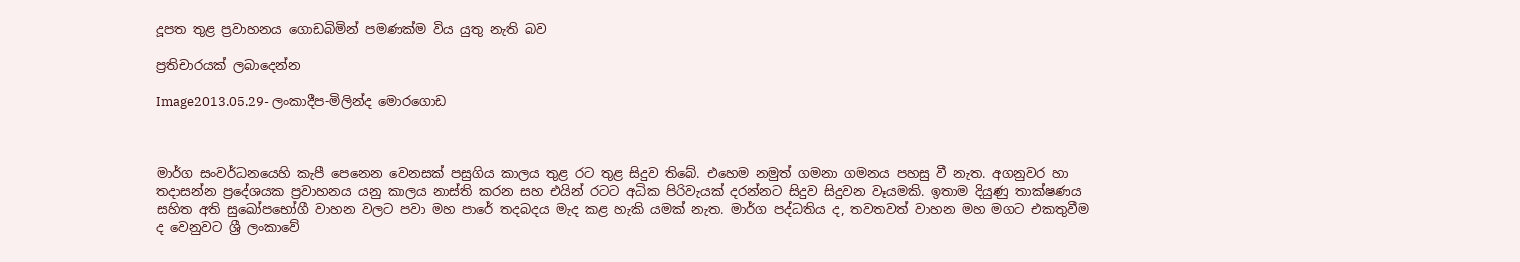දූපත තුළ ප්‍රවාහනය ගොඩබිමින් පමණක්ම විය යුතු නැති බව

ප්‍රතිචාරයක් ලබාදෙන්න

Image2013.05.29- ලංකාදීප-මිලින්ද මොරගොඩ



මාර්ග සංවර්ධනයෙහි කැපී පෙනෙන වෙනසක් පසුගිය කාලය තුළ රට තුළ සිදුව තිබේ. එහෙම නමුත් ගමනා ගමනය පහසු වී නැත. අගනුවර හා තදාසන්න ප්‍රදේශයක ප්‍රවාහනය යනු කාලය නාස්ති කරන සහ එයින් රටට අධික පිරිවැයක් දරන්නට සිදුව සිදුවන වෑයමකි. ඉතාම දියුණු තාක්ෂණය සහිත අති සුඛෝපභෝගී වාහන වලට පවා මහ පාරේ තදබදය මැද කළ හැකි යමක් නැත. මාර්ග පද්ධතිය ද, තවතවත් වාහන මහ මගට එකතුවීම ද වෙනුවට ශ්‍රී ලංකාවේ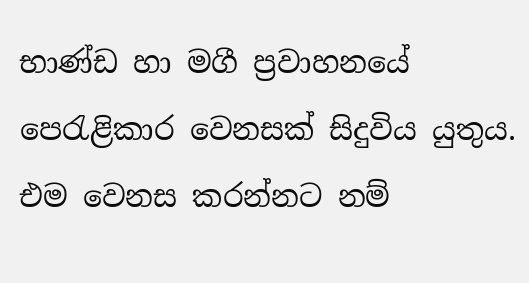භාණ්ඩ හා මගී ප්‍රවාහනයේ පෙරැළිකාර වෙනසක් සිදුවිය යුතුය. එම වෙනස කරන්නට නම්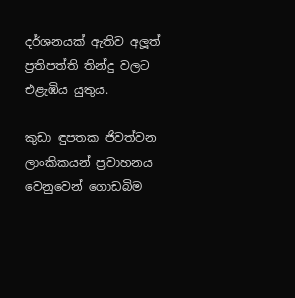දර්ශනයක් ඇතිව අලූත් ප්‍රතිපත්ති තින්දු වලට එළැඹිය යුතුය.

කුඩා ඳුපතක ජිවත්වන ලාංකිකයන් ප්‍රවාහනය වෙනුවෙන් ගොඩබිම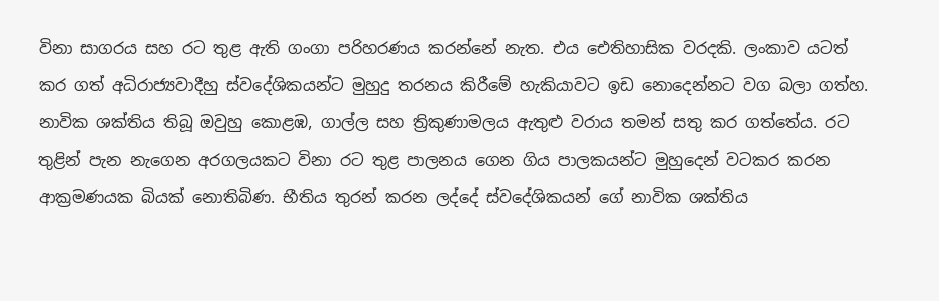විනා සාගරය සහ රට තුළ ඇති ගංගා පරිහරණය කරන්නේ නැත. එය ඓතිහාසික වරදකි. ලංකාව යටත් කර ගත් අධිරාජ්‍යවාදීහු ස්වදේශිකයන්ට මුහුදු තරනය කිරීමේ හැකියාවට ඉඩ නොදෙන්නට වග බලා ගත්හ. නාවික ශක්තිය තිබූ ඔවුහු කොළඹ, ගාල්ල සහ ත්‍රිකුණාමලය ඇතුළු වරාය තමන් සතු කර ගත්තේය. රට තුළින් පැන නැගෙන අරගලයකට විනා රට තුළ පාලනය ගෙන ගිය පාලකයන්ට මුහුදෙන් වටකර කරන ආක්‍රමණයක බියක් නොතිබිණ. භීතිය තුරන් කරන ලද්දේ ස්වදේශිකයන් ගේ නාවික ශක්තිය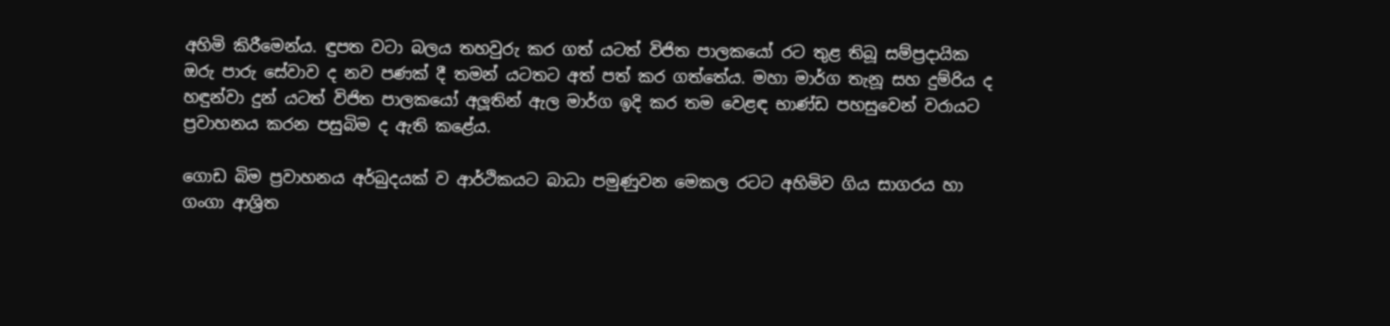අහිමි කිරීමෙන්ය. ඳුපත වටා බලය තහවුරු කර ගත් යටත් විජිත පාලකයෝ රට තුළ තිබූ සම්ප්‍රදායික ඔරු පාරු සේවාව ද නව පණක් දී තමන් යටතට අත් පත් කර ගත්තේය. මහා මාර්ග තැනූ සහ දුම්රිය ද හඳුන්වා දුන් යටත් විජිත පාලකයෝ අලූතින් ඇල මාර්ග ඉදි කර තම වෙළඳ භාණ්ඩ පහසුවෙන් වරායට ප්‍රවාහනය කරන පසුබිම ද ඇති කළේය.

ගොඩ බිම ප්‍රවාහනය අර්බුදයක් ව ආර්ථිකයට බාධා පමුණුවන මෙකල රටට අහිමිව ගිය සාගරය හා ගංගා ආශ්‍රිත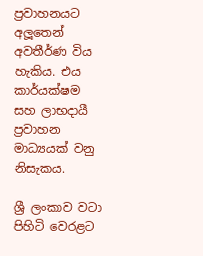ප්‍රවාහනයට අලූතෙන් අවතීර්ණ විය හැකිය. එය කාර්යක්ෂම සහ ලාභදායී ප්‍රවාහන මාධ්‍යයක් වනු නිසැකය.

ශ්‍රී ලංකාව වටා පිහිටි වෙරළට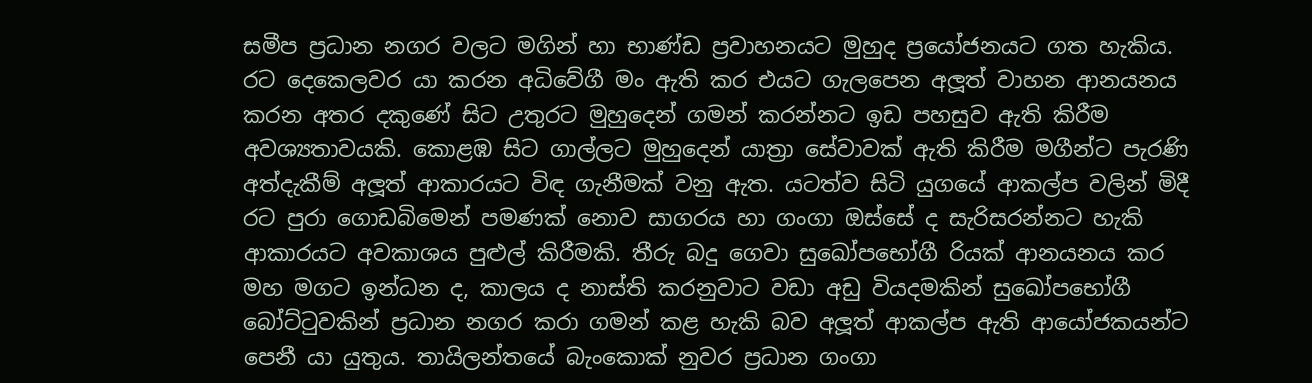සමීප ප්‍රධාන නගර වලට මගින් හා භාණ්ඩ ප්‍රවාහනයට මුහුද ප්‍රයෝජනයට ගත හැකිය. රට දෙකෙලවර යා කරන අධිවේගී මං ඇති කර එයට ගැලපෙන අලූත් වාහන ආනයනය කරන අතර දකුණේ සිට උතුරට මුහුදෙන් ගමන් කරන්නට ඉඩ පහසුව ඇති කිරීම අවශ්‍යතාවයකි. කොළඹ සිට ගාල්ලට මුහුදෙන් යාත්‍රා සේවාවක් ඇති කිරීම මගීන්ට පැරණි අත්දැකීම් අලූත් ආකාරයට විඳ ගැනීමක් වනු ඇත. යටත්ව සිටි යුගයේ ආකල්ප වලින් මිදී රට පුරා ගොඩබිමෙන් පමණක් නොව සාගරය හා ගංගා ඔස්සේ ද සැරිසරන්නට හැකි ආකාරයට අවකාශය පුළුල් කිරීමකි. තීරු බදු ගෙවා සුඛෝපභෝගී රියක් ආනයනය කර මහ මගට ඉන්ධන ද, කාලය ද නාස්ති කරනුවාට වඩා අඩු වියදමකින් සුඛෝපභෝගී බෝට්ටුවකින් ප්‍රධාන නගර කරා ගමන් කළ හැකි බව අලූත් ආකල්ප ඇති ආයෝජකයන්ට පෙනී යා යුතුය. තායිලන්තයේ බැංකොක් නුවර ප්‍රධාන ගංගා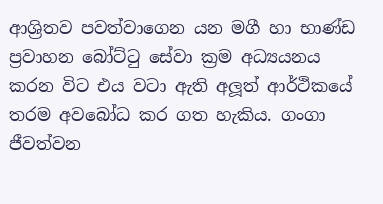ආශ්‍රිතව පවත්වාගෙන යන මගී හා භාණ්ඩ ප්‍රවාහන බෝට්ටු සේවා ක්‍රම අධ්‍යයනය කරන විට එය වටා ඇති අලූත් ආර්ථිකයේ තරම අවබෝධ කර ගත හැකිය. ගංගා ජීවත්වන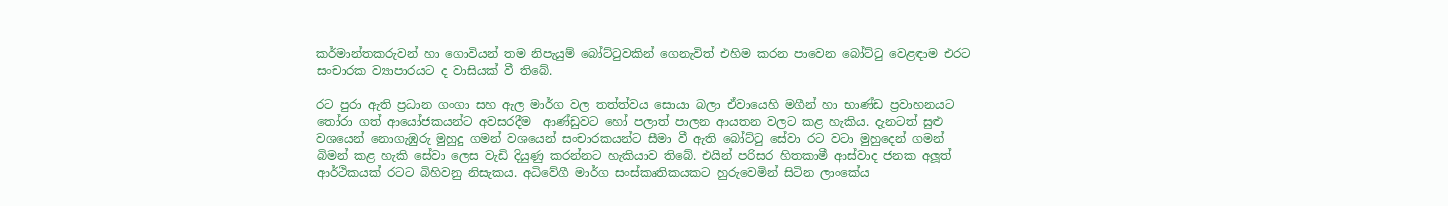කර්මාන්තකරුවන් හා ගොවියන් තම නිපැයුම් බෝට්ටුවකින් ගෙනැවිත් එහිම කරන පාවෙන බෝට්ටු වෙළඳාම එරට සංචාරක ව්‍යාපාරයට ද වාසියක් වී තිබේ.

රට පුරා ඇති ප්‍රධාන ගංගා සහ ඇල මාර්ග වල තත්ත්වය සොයා බලා ඒවායෙහි මගීන් හා භාණ්ඩ ප්‍රවාහනයට තෝරා ගත් ආයෝජකයන්ට අවසරදීම  ආණ්ඩුවට හෝ පලාත් පාලන ආයතන වලට කළ හැකිය. දැනටත් සුළු වශයෙන් නොගැඹුරු මුහුදු ගමන් වශයෙන් සංචාරකයන්ට සීමා වී ඇති බෝට්ටු සේවා රට වටා මුහුදෙන් ගමන් බිමන් කළ හැකි සේවා ලෙස වැඩි දියුණු කරන්නට හැකියාව තිබේ. එයින් පරිසර හිතකාමී ආස්වාද ජනක අලූත් ආර්ථිකයක් රටට බිහිවනු නිසැකය. අධිවේගී මාර්ග සංස්කෘතිකයකට හුරුවෙමින් සිටින ලාංකේය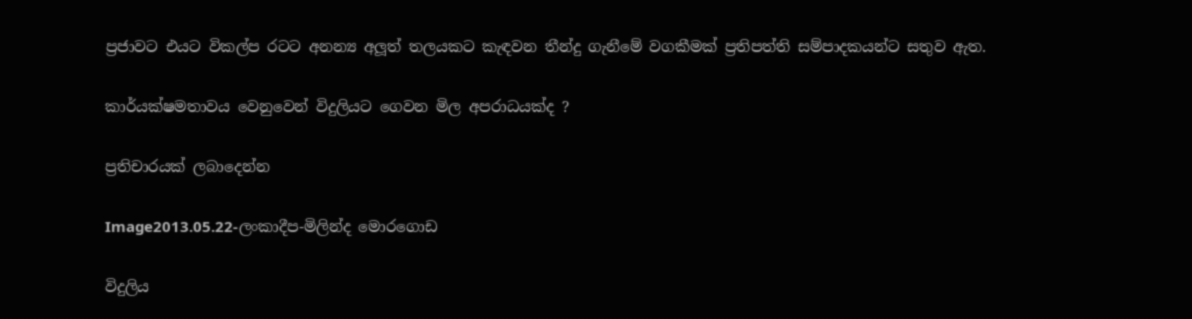ප්‍රජාවට එයට විකල්ප රටට අනන්‍ය අලූත් තලයකට කැඳවන තීන්දු ගැනීමේ වගකීමක් ප්‍රතිපත්ති සම්පාදකයන්ට සතුව ඇත.

කාර්යක්ෂමතාවය වෙනුවෙන් විදුලියට ගෙවන මිල අපරාධයක්ද ?

ප්‍රතිචාරයක් ලබාදෙන්න

Image2013.05.22-ලංකාදීප-මිලින්ද මොරගොඩ

විදුලිය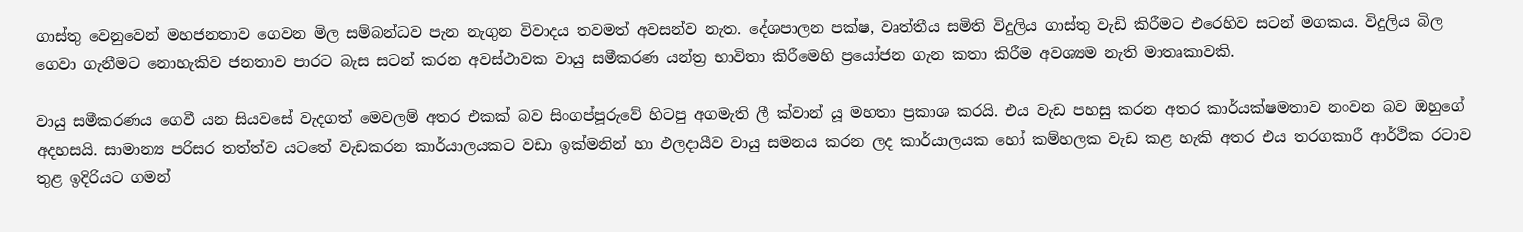ගාස්තු වෙනුවෙන් මහජනතාව ගෙවන මිල සම්බන්ධව පැන නැගුන විවාදය තවමත් අවසන්ව නැත. දේශපාලන පක්ෂ, වෘත්තීය සමිති විදුලිය ගාස්තු වැඩි කිරීමට එරෙහිව සටන් මගකය. විදුලිය බිල ගෙවා ගැනීමට නොහැකිව ජනතාව පාරට බැස සටන් කරන අවස්ථාවක වායු සමීකරණ යන්ත්‍ර භාවිතා කිරීමෙහි ප්‍රයෝජන ගැන කතා කිරීම අවශ්‍යම නැති මාතෘකාවකි.

වායු සමීකරණය ගෙවී යන සියවසේ වැදගත් මෙවලම් අතර එකක් බව සිංගප්පූරුවේ හිටපු අගමැති ලී ක්වාන් යූ මහතා ප්‍රකාශ කරයි. එය වැඩ පහසු කරන අතර කාර්යක්ෂමතාව නංවන බව ඔහුගේ අදහසයි. සාමාන්‍ය පරිසර තත්ත්ව යටතේ වැඩකරන කාර්යාලයකට වඩා ඉක්මනින් හා ඵලදායීව වායු සමනය කරන ලද කාර්යාලයක හෝ කම්හලක වැඩ කළ හැකි අතර එය තරගකාරී ආර්ථික රටාව තුළ ඉදිරියට ගමන්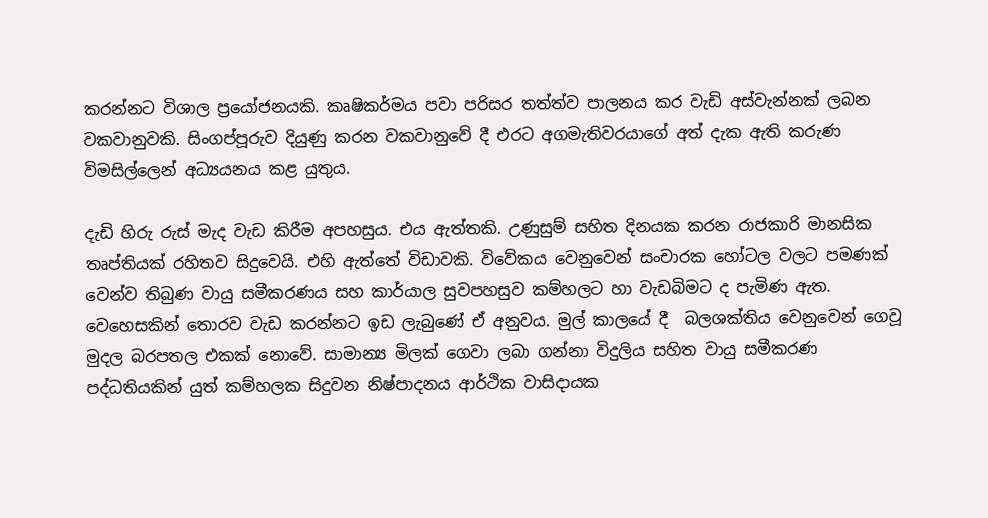කරන්නට විශාල ප්‍රයෝජනයකි. කෘෂිකර්මය පවා පරිසර තත්ත්ව පාලනය කර වැඩි අස්වැන්නක් ලබන වකවානුවකි. සිංගප්පූරුව දියුණු කරන වකවානුවේ දී එරට අගමැතිවරයාගේ අත් දැක ඇති කරුණ විමසිල්ලෙන් අධ්‍යයනය කළ යුතුය.

දැඩි හිරු රුස් මැද වැඩ කිරීම අපහසුය. එය ඇත්තකි. උණුසුම් සහිත දිනයක කරන රාජකාරි මානසික තෘප්තියක් රහිතව සිදුවෙයි. එහි ඇත්තේ විඩාවකි. විවේකය වෙනුවෙන් සංචාරක හෝටල වලට පමණක් වෙන්ව තිබුණ වායු සමීකරණය සහ කාර්යාල සුවපහසුව කම්හලට හා වැඩබිමට ද පැමිණ ඇත. වෙහෙසකින් තොරව වැඩ කරන්නට ඉඩ ලැබුණේ ඒ අනුවය. මුල් කාලයේ දී  බලශක්තිය වෙනුවෙන් ගෙවූ මුදල බරපතල එකක් නොවේ. සාමාන්‍ය මිලක් ගෙවා ලබා ගන්නා විදුලිය සහිත වායු සමීකරණ පද්ධතියකින් යුත් කම්හලක සිදුවන නිෂ්පාදනය ආර්ථික වාසිදායක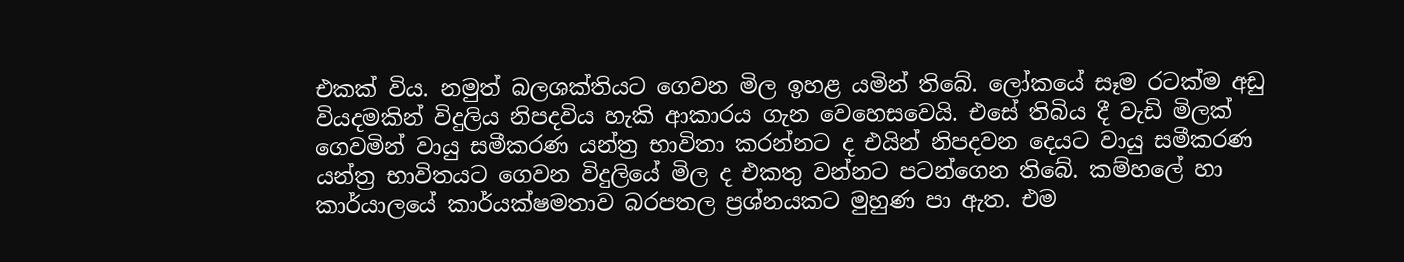එකක් විය. නමුත් බලශක්තියට ගෙවන මිල ඉහළ යමින් තිබේ. ලෝකයේ සෑම රටක්ම අඩු වියදමකින් විදුලිය නිපදවිය හැකි ආකාරය ගැන වෙහෙසවෙයි. එසේ තිබිය දී වැඩි මිලක් ගෙවමින් වායු සමීකරණ යන්ත්‍ර භාවිතා කරන්නට ද එයින් නිපදවන දෙයට වායු සමීකරණ යන්ත්‍ර භාවිතයට ගෙවන විදුලියේ මිල ද එකතු වන්නට පටන්ගෙන තිබේ. කම්හලේ හා කාර්යාලයේ කාර්යක්ෂමතාව බරපතල ප්‍රශ්නයකට මුහුණ පා ඇත. එම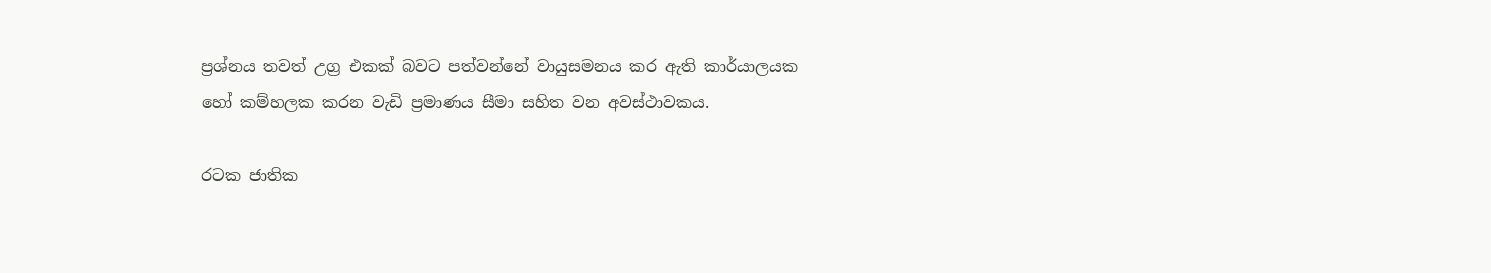ප්‍රශ්නය තවත් උග්‍ර එකක් බවට පත්වන්නේ වායුසමනය කර ඇති කාර්යාලයක හෝ කම්හලක කරන වැඩි ප්‍රමාණය සීමා සහිත වන අවස්ථාවකය.

රටක ජාතික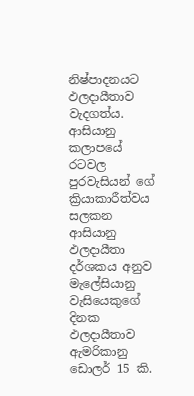නිෂ්පාදනයට ඵලදායීතාව වැදගත්ය. ආසියානු කලාපයේ රටවල පුරවැසියන් ගේ ක්‍රියාකාරීත්වය සලකන ආසියානු ඵලදායීතා දර්ශකය අනුව මැලේසියානු වැසියෙකුගේ දිනක ඵලදායීතාව ඇමරිකානු ඩොලර් 15 කි.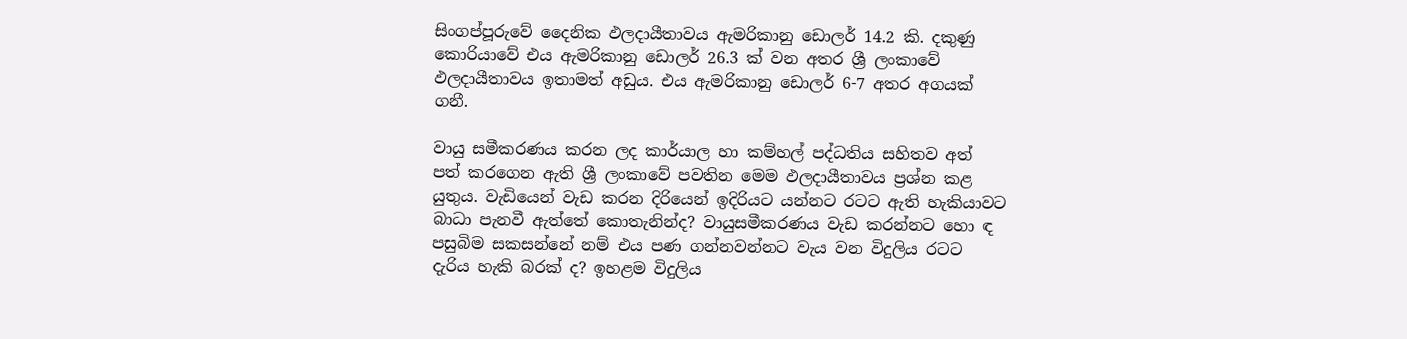සිංගප්පූරුවේ දෛනික ඵලදායීතාවය ඇමරිකානු ඩොලර් 14.2 කි. දකුණු කොරියාවේ එය ඇමරිකානු ඩොලර් 26.3 ක් වන අතර ශ්‍රී ලංකාවේ ඵලදායීතාවය ඉතාමත් අඩුය. එය ඇමරිකානු ඩොලර් 6-7 අතර අගයක් ගනී.

වායු සමීකරණය කරන ලද කාර්යාල හා කම්හල් පද්ධතිය සහිතව අත් පත් කරගෙන ඇති ශ්‍රී ලංකාවේ පවතින මෙම ඵලදායීතාවය ප්‍රශ්න කළ යුතුය. වැඩියෙන් වැඩ කරන දිරියෙන් ඉදිරියට යන්නට රටට ඇති හැකියාවට බාධා පැනවී ඇත්තේ කොතැනින්ද? වායුසමීකරණය වැඩ කරන්නට හො ඳ පසුබිම සකසන්නේ නම් එය පණ ගන්නවන්නට වැය වන විදුලිය රටට දැරිය හැකි බරක් ද? ඉහළම විදුලිය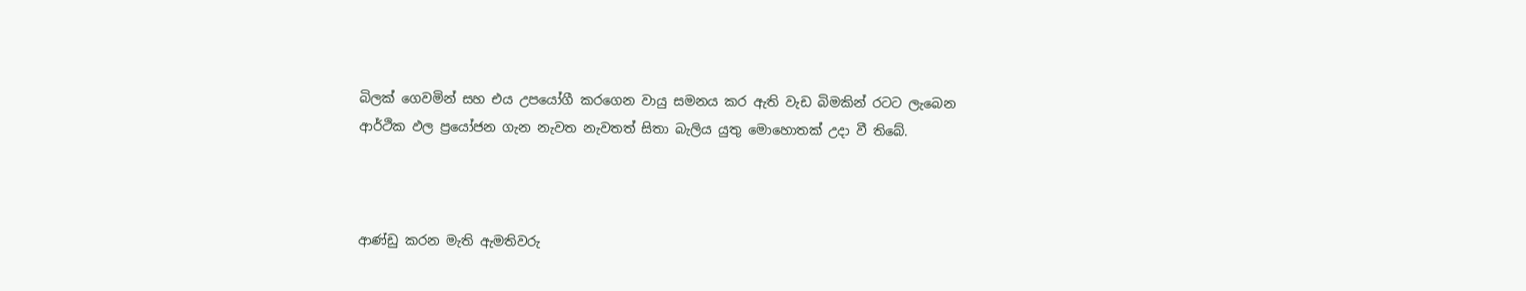බිලක් ගෙවමින් සහ එය උපයෝගී කරගෙන වායු සමනය කර ඇති වැඩ බිමකින් රටට ලැබෙන ආර්ථික ඵල ප්‍රයෝජන ගැන නැවත නැවතත් සිතා බැලිය යුතු මොහොතක් උදා වී තිබේ.



ආණ්ඩු කරන මැති ඇමතිවරු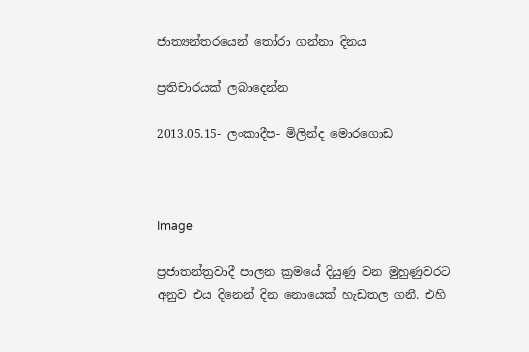ජාත්‍යන්තරයෙන් තෝරා ගන්නා දිනය

ප්‍රතිචාරයක් ලබාදෙන්න

2013.05.15- ලංකාදීප- මිලින්ද මොරගොඩ



Image

ප්‍රජාතන්ත්‍රවාදී පාලන ක්‍රමයේ දියුණු වන මුහුණුවරට අනුව එය දිනෙන් දින නොයෙක් හැඩතල ගනී. එහි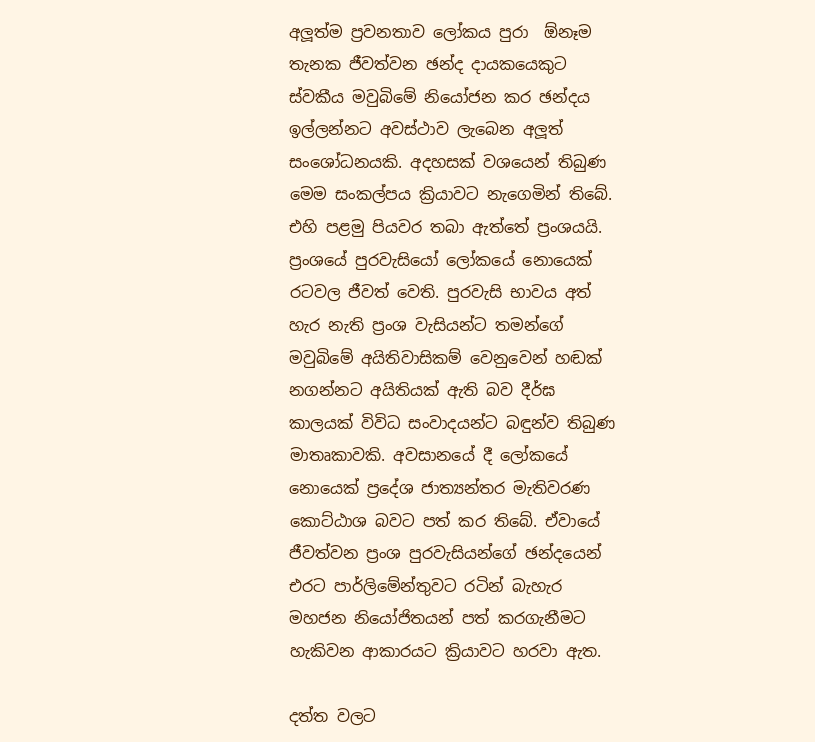අලූත්ම ප්‍රවනතාව ලෝකය පුරා  ඕනෑම තැනක ජීවත්වන ඡන්ද දායකයෙකුට ස්වකීය මවුබිමේ නියෝජන කර ඡන්දය ඉල්ලන්නට අවස්ථාව ලැබෙන අලූත් සංශෝධනයකි. අදහසක් වශයෙන් තිබුණ මෙම සංකල්පය ක්‍රියාවට නැගෙමින් තිබේ. එහි පළමු පියවර තබා ඇත්තේ ප්‍රංශයයි. ප්‍රංශයේ පුරවැසියෝ ලෝකයේ නොයෙක් රටවල ජීවත් වෙති. පුරවැසි භාවය අත් හැර නැති ප්‍රංශ වැසියන්ට තමන්ගේ මවුබිමේ අයිතිවාසිකම් වෙනුවෙන් හඬක් නගන්නට අයිතියක් ඇති බව දීර්ඝ කාලයක් විවිධ සංවාදයන්ට බඳුන්ව තිබුණ මාතෘකාවකි. අවසානයේ දී ලෝකයේ නොයෙක් ප්‍රදේශ ජාත්‍යන්තර මැතිවරණ කොට්ඨාශ බවට පත් කර තිබේ. ඒවායේ ජීවත්වන ප්‍රංශ පුරවැසියන්ගේ ඡන්දයෙන් එරට පාර්ලිමේන්තුවට රටින් බැහැර මහජන නියෝජිතයන් පත් කරගැනීමට හැකිවන ආකාරයට ක්‍රියාවට හරවා ඇත.

දත්ත වලට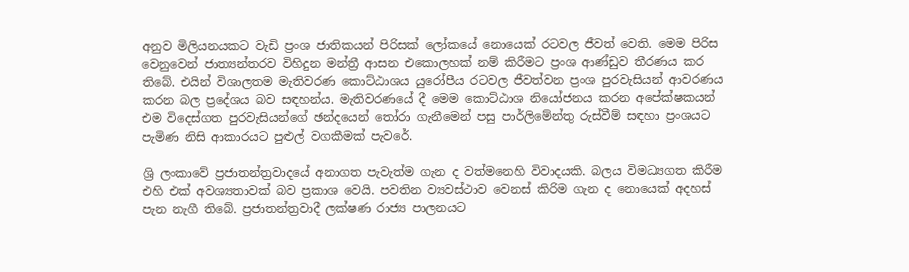අනුව මිලියනයකට වැඩි ප්‍රංශ ජාතිකයන් පිරිසක් ලෝකයේ නොයෙක් රටවල ජීවත් වෙති. මෙම පිරිස වෙනුවෙන් ජාත්‍යන්තරව විහිදුන මන්ත්‍රී ආසන එකොලහක් නම් කිරීමට ප්‍රංශ ආණ්ඩුව තීරණය කර තිබේ. එයින් විශාලතම මැතිවරණ කොට්ඨාශය යුරෝපීය රටවල ජීවත්වන ප්‍රංශ පුරවැසියන් ආවරණය කරන බල ප්‍රදේශය බව සඳහන්ය. මැතිවරණයේ දී මෙම කොට්ඨාශ නියෝජනය කරන අපේක්ෂකයන් එම විදෙස්ගත පුරවැසියන්ගේ ඡන්දයෙන් තෝරා ගැනීමෙන් පසු පාර්ලිමේන්තු රුස්වීම් සඳහා ප්‍රංශයට පැමිණ නිසි ආකාරයට පුළුල් වගකීමක් පැවරේ.

ශ්‍රි ලංකාවේ ප්‍රජාතන්ත්‍රවාදයේ අනාගත පැවැත්ම ගැන ද වත්මනෙහි විවාදයකි. බලය විමධ්‍යගත කිරීම එහි එක් අවශ්‍යතාවක් බව ප්‍රකාශ වෙයි. පවතින ව්‍යවස්ථාව වෙනස් කිරිම ගැන ද නොයෙක් අදහස් පැන නැගී තිබේ. ප්‍රජාතන්ත්‍රවාදී ලක්ෂණ රාජ්‍ය පාලනයට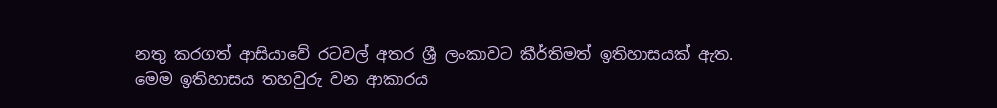නතු කරගත් ආසියාවේ රටවල් අතර ශ්‍රී ලංකාවට කීර්තිමත් ඉතිහාසයක් ඇත. මෙම ඉතිහාසය තහවුරු වන ආකාරය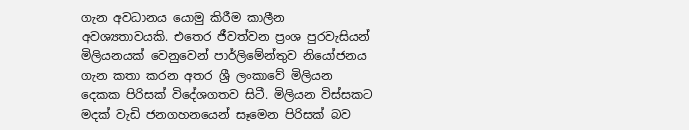ගැන අවධානය යොමු කිරීම කාලීන අවශ්‍යතාවයකි. එතෙර ජීවත්වන ප්‍රංශ පුරවැසියන් මිලියනයක් වෙනුවෙන් පාර්ලිමේන්තුව නියෝජනය ගැන කතා කරන අතර ශ්‍රී ලංකාවේ මිලියන දෙකක පිරිසක් විදේශගතව සිටී. මිලියන විස්සකට මදක් වැඩි ජනගහනයෙන් සෑමෙන පිරිසක් බව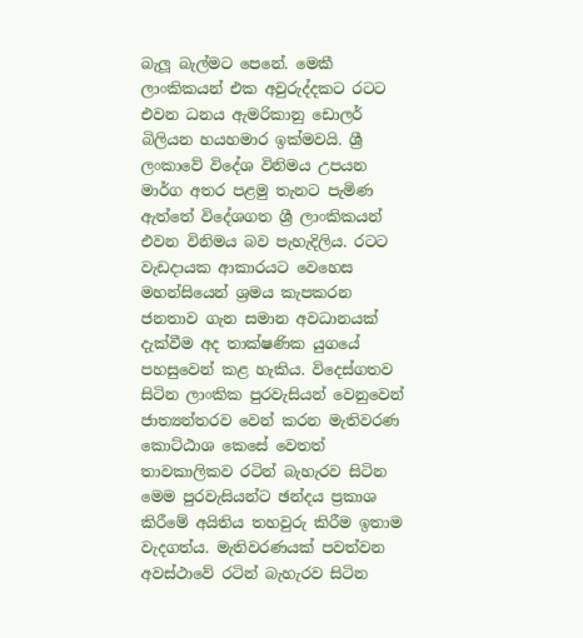බැලූ බැල්මට පෙනේ. මෙකී ලාංකිකයන් එක අවුරුද්දකට රටට එවන ධනය ඇමරිකානු ඩොලර් බිලියන හයහමාර ඉක්මවයි. ශ්‍රී ලංකාවේ විදේශ විනිමය උපයන මාර්ග අතර පළමු තැනට පැමිණ ඇත්තේ විදේශගත ශ්‍රී ලාංකිකයන් එවන විනිමය බව පැහැදිලිය. රටට වැඩදායක ආකාරයට වෙහෙස මහන්සියෙන් ශ්‍රමය කැපකරන ජනතාව ගැන සමාන අවධානයක් දැක්වීම අද තාක්ෂණික යුගයේ පහසුවෙන් කළ හැකිය. විදෙස්ගතව සිටින ලාංකික පුරවැසියන් වෙනුවෙන් ජාත්‍යන්තරව වෙන් කරන මැතිවරණ කොට්ඨාශ කෙසේ වෙතත් තාවකාලිකව රටින් බැහැරව සිටින මෙම පුරවැසියන්ට ඡන්දය ප්‍රකාශ කිරීමේ අයිතිය තහවුරු කිරීම ඉතාම වැදගත්ය. මැතිවරණයක් පවත්වන අවස්ථාවේ රටින් බැහැරව සිටින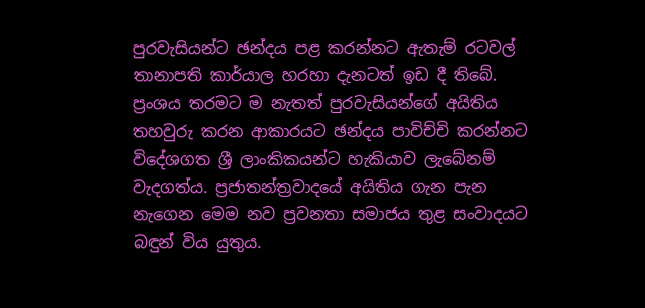පුරවැසියන්ට ඡන්දය පළ කරන්නට ඇතැම් රටවල් තානාපති කාර්යාල හරහා දැනටත් ඉඩ දී තිබේ. ප්‍රංශය තරමට ම නැතත් පුරවැසියන්ගේ අයිතිය තහවුරු කරන ආකාරයට ඡන්දය පාවිච්චි කරන්නට විදේශගත ශ්‍රී ලාංකිකයන්ට හැකියාව ලැබේනම් වැදගත්ය. ප්‍රජාතන්ත්‍රවාදයේ අයිතිය ගැන පැන නැගෙන මෙම නව ප්‍රවනතා සමාජය තුළ සංවාදයට බඳුන් විය යුතුය.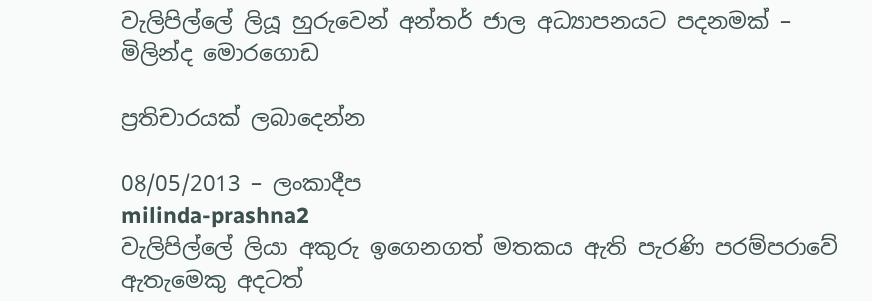වැලිපිල්ලේ ලියූ හුරුවෙන් අන්තර් ජාල අධ්‍යාපනයට පදනමක් – මිලින්ද මොරගොඩ

ප්‍රතිචාරයක් ලබාදෙන්න

08/05/2013 – ලංකාදීප
milinda-prashna2
වැලිපිල්ලේ ලියා අකුරු ඉගෙනගත් මතකය ඇති පැරණි පරම්පරාවේ ඇතැමෙකු අදටත්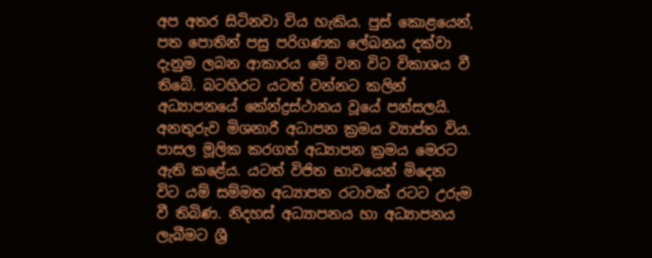අප අතර සිටිනවා විය හැකිය. පුස් කොළයෙන්, පත පොතින් පසු පරිගණක ලේඛනය දක්වා දැනුම ලබන ආකාරය මේ වන විට විකාශය වී තිබේ. බටහිරට යටත් වන්නට කලින් අධ්‍යාපනයේ කේන්ද්‍රස්ථානය වූයේ පන්සලයි. අනතුරුව මිශනාරී අධාපන ක්‍රමය ව්‍යාප්ත විය. පාසල මූලික කරගත් අධ්‍යාපන ක්‍රමය මෙරට ඇති කළේය. යටත් විජිත භාවයෙන් මිදෙන විට යම් සම්මත අධ්‍යාපන රටාවක් රටට උරුම වී තිබිණ. නිදහස් අධ්‍යාපනය හා අධ්‍යාපනය ලැබීමට ශ්‍රී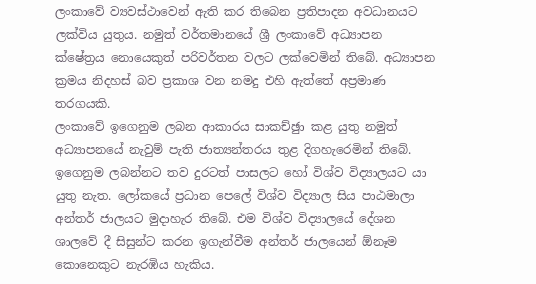ලංකාවේ ව්‍යවස්ථාවෙන් ඇති කර තිබෙන ප්‍රතිපාදන අවධානයට ලක්විය යුතුය. නමුත් වර්තමානයේ ශ්‍රී ලංකාවේ අධ්‍යාපන ක්ෂේත්‍රය නොයෙකුත් පරිවර්තන වලට ලක්වෙමින් තිබේ. අධ්‍යාපන ක්‍රමය නිදහස් බව ප්‍රකාශ වන නමදු එහි ඇත්තේ අප්‍රමාණ තරගයකි.
ලංකාවේ ඉගෙනුම ලබන ආකාරය සාකච්ඡුා කළ යුතු නමුත් අධ්‍යාපනයේ නැවුම් පැති ජාත්‍යන්තරය තුළ දිගහැරෙමින් තිබේ. ඉගෙනුම ලබන්නට තව දුරටත් පාසලට හෝ විශ්ව විද්‍යාලයට යා යුතු නැත. ලෝකයේ ප්‍රධාන පෙලේ විශ්ව විද්‍යාල සිය පාඨමාලා අන්තර් ජාලයට මුදාහැර තිබේ. එම විශ්ව විද්‍යාලයේ දේශන ශාලවේ දී සිසුන්ට කරන ඉගැන්වීම අන්තර් ජාලයෙන් ඕනෑම කොනෙකුට නැරඹිය හැකිය.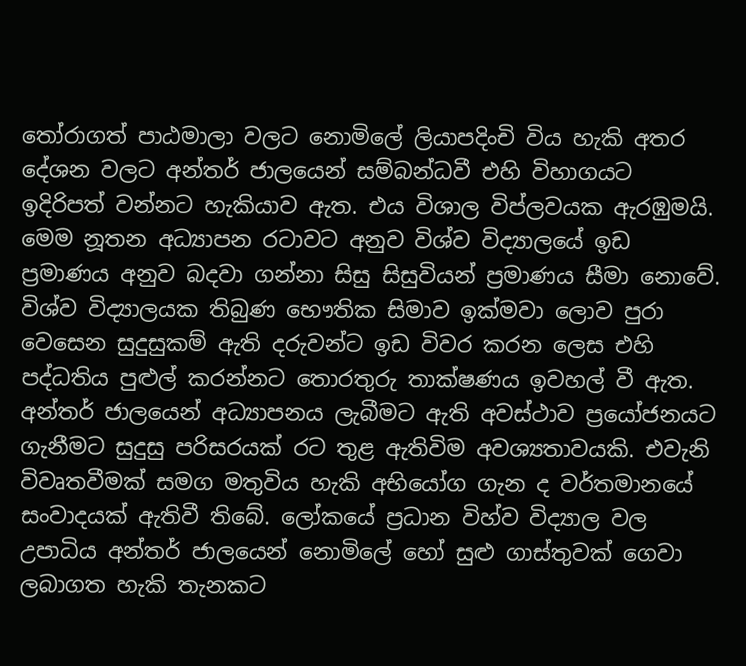තෝරාගත් පාඨමාලා වලට නොමිලේ ලියාපදිංචි විය හැකි අතර දේශන වලට අන්තර් ජාලයෙන් සම්බන්ධවී එහි විහාගයට ඉදිරිපත් වන්නට හැකියාව ඇත. එය විශාල විප්ලවයක ඇරඹුමයි. මෙම නූතන අධ්‍යාපන රටාවට අනුව විශ්ව විද්‍යාලයේ ඉඩ ප්‍රමාණය අනුව බදවා ගන්නා සිසු සිසුවියන් ප්‍රමාණය සීමා නොවේ. විශ්ව විද්‍යාලයක තිබුණ භෞතික සිමාව ඉක්මවා ලොව පුරා වෙසෙන සුදුසුකම් ඇති දරුවන්ට ඉඩ විවර කරන ලෙස එහි පද්ධතිය පුළුල් කරන්නට තොරතුරු තාක්ෂණය ඉවහල් වී ඇත.
අන්තර් ජාලයෙන් අධ්‍යාපනය ලැබීමට ඇති අවස්ථාව ප්‍රයෝජනයට ගැනීමට සුදුසු පරිසරයක් රට තුළ ඇතිවිම අවශ්‍යතාවයකි. එවැනි විවෘතවීමක් සමග මතුවිය හැකි අභියෝග ගැන ද වර්තමානයේ සංවාදයක් ඇතිවී තිබේ. ලෝකයේ ප්‍රධාන විහ්ව විද්‍යාල වල උපාධිය අන්තර් ජාලයෙන් නොමිලේ හෝ සුළු ගාස්තුවක් ගෙවා ලබාගත හැකි තැනකට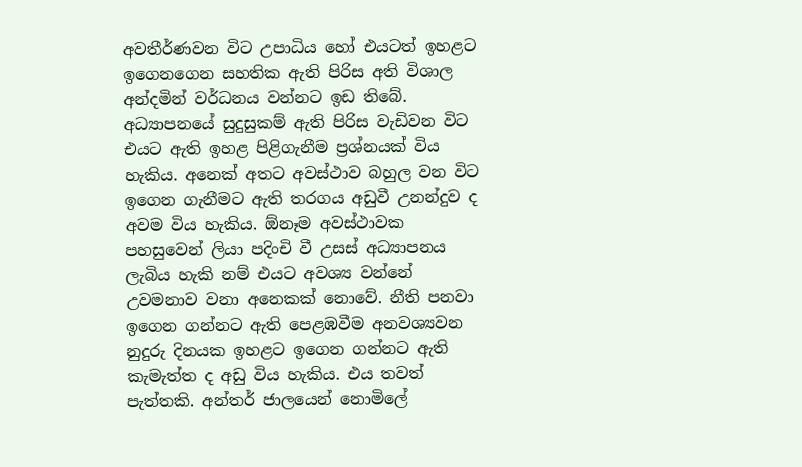අවතීර්ණවන විට උපාධිය හෝ එයටත් ඉහළට ඉගෙනගෙන සහතික ඇති පිරිස අති විශාල අන්දමින් වර්ධනය වන්නට ඉඩ තිබේ. අධ්‍යාපනයේ සුදුසුකම් ඇති පිරිස වැඩිවන විට එයට ඇති ඉහළ පිළිගැනීම ප්‍රශ්නයක් විය හැකිය. අනෙක් අතට අවස්ථාව බහුල වන විට ඉගෙන ගැනීමට ඇති තරගය අඩුවී උනන්දුව ද අවම විය හැකිය. ඕනෑම අවස්ථාවක පහසුවෙන් ලියා පදිංචි වී උසස් අධ්‍යාපනය ලැබිය හැකි නම් එයට අවශ්‍ය වන්නේ උවමනාව වනා අනෙකක් නොවේ. නීති පනවා ඉගෙන ගන්නට ඇති පෙළඹවීම අනවශ්‍යවන නුදුරු දිනයක ඉහළට ඉගෙන ගන්නට ඇති කැමැත්ත ද අඩු විය හැකිය. එය තවත් පැත්තකි. අන්තර් ජාලයෙන් නොමිලේ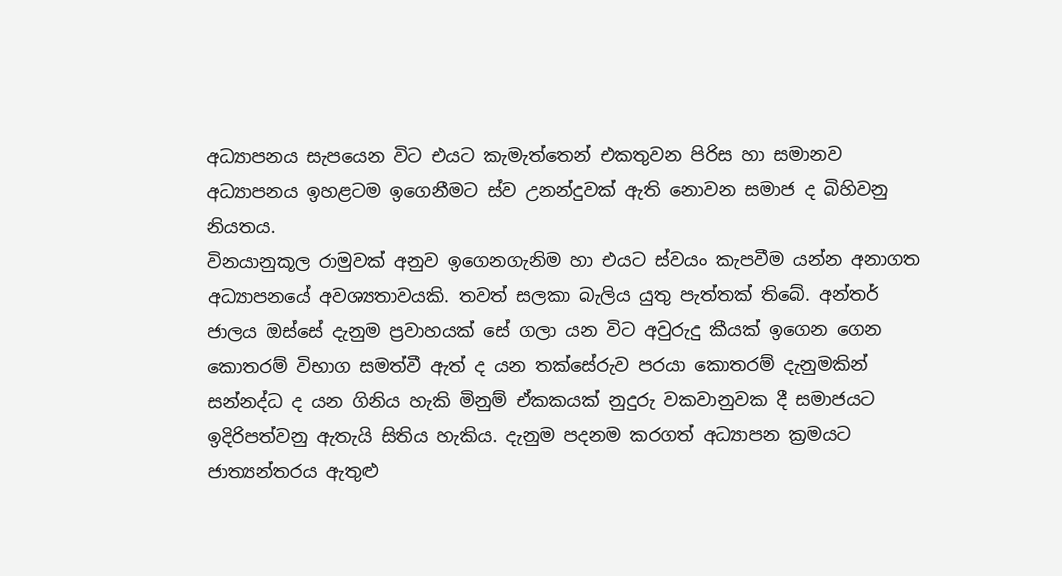අධ්‍යාපනය සැපයෙන විට එයට කැමැත්තෙන් එකතුවන පිරිස හා සමානව අධ්‍යාපනය ඉහළටම ඉගෙනීමට ස්ව උනන්දුවක් ඇති නොවන සමාජ ද බිහිවනු නියතය.
විනයානුකූල රාමුවක් අනුව ඉගෙනගැනිම හා එයට ස්වයං කැපවීම යන්න අනාගත අධ්‍යාපනයේ අවශ්‍යතාවයකි. තවත් සලකා බැලිය යුතු පැත්තක් තිබේ. අන්තර් ජාලය ඔස්සේ දැනුම ප්‍රවාහයක් සේ ගලා යන විට අවුරුදු කීයක් ඉගෙන ගෙන කොතරම් විභාග සමත්වී ඇත් ද යන තක්සේරුව පරයා කොතරම් දැනුමකින් සන්නද්ධ ද යන ගිනිය හැකි මිනුම් ඒකකයක් නුදුරු වකවානුවක දී සමාජයට ඉදිරිපත්වනු ඇතැයි සිතිය හැකිය. දැනුම පදනම කරගත් අධ්‍යාපන ක්‍රමයට ජාත්‍යන්තරය ඇතුළු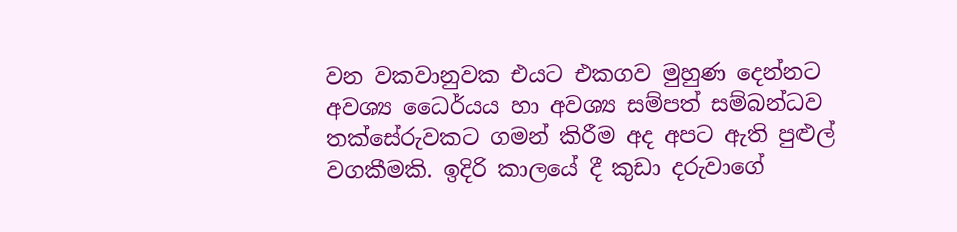වන වකවානුවක එයට එකගව මුහුණ දෙන්නට අවශ්‍ය ධෛර්යය හා අවශ්‍ය සම්පත් සම්බන්ධව තක්සේරුවකට ගමන් කිරීම අද අපට ඇති පුළුල් වගකීමකි. ඉදිරි කාලයේ දී කුඩා දරුවාගේ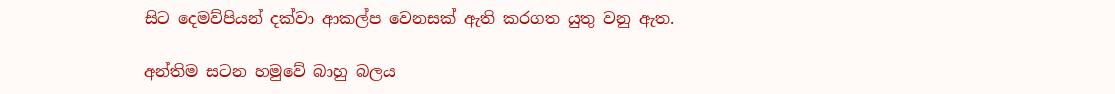සිට දෙමව්පියන් දක්වා ආකල්ප වෙනසක් ඇති කරගත යුතු වනු ඇත.

අන්තිම සටන හමුවේ බාහු බලය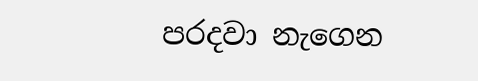පරදවා නැගෙන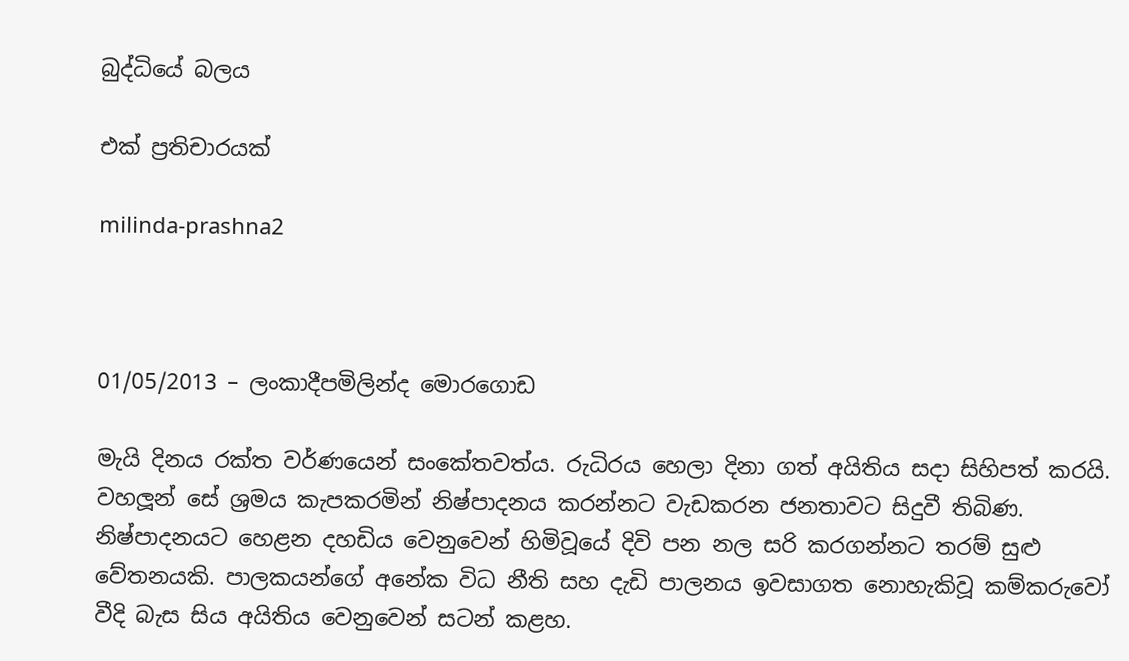බුද්ධියේ බලය

එක් ප්‍රතිචාරයක්

milinda-prashna2



01/05/2013 – ලංකාදීපමිලින්ද මොරගොඩ

මැයි දිනය රක්ත වර්ණයෙන් සංකේතවත්ය. රුධිරය හෙලා දිනා ගත් අයිතිය සදා සිහිපත් කරයි. වහලූන් සේ ශ්‍රමය කැපකරමින් නිෂ්පාදනය කරන්නට වැඩකරන ජනතාවට සිදුවී තිබිණ. නිෂ්පාදනයට හෙළන දහඩිය වෙනුවෙන් හිමිවූයේ දිවි පන නල සරි කරගන්නට තරම් සුළු වේතනයකි. පාලකයන්ගේ අනේක විධ නීති සහ දැඩි පාලනය ඉවසාගත නොහැකිවූ කම්කරුවෝ වීදි බැස සිය අයිතිය වෙනුවෙන් සටන් කළහ.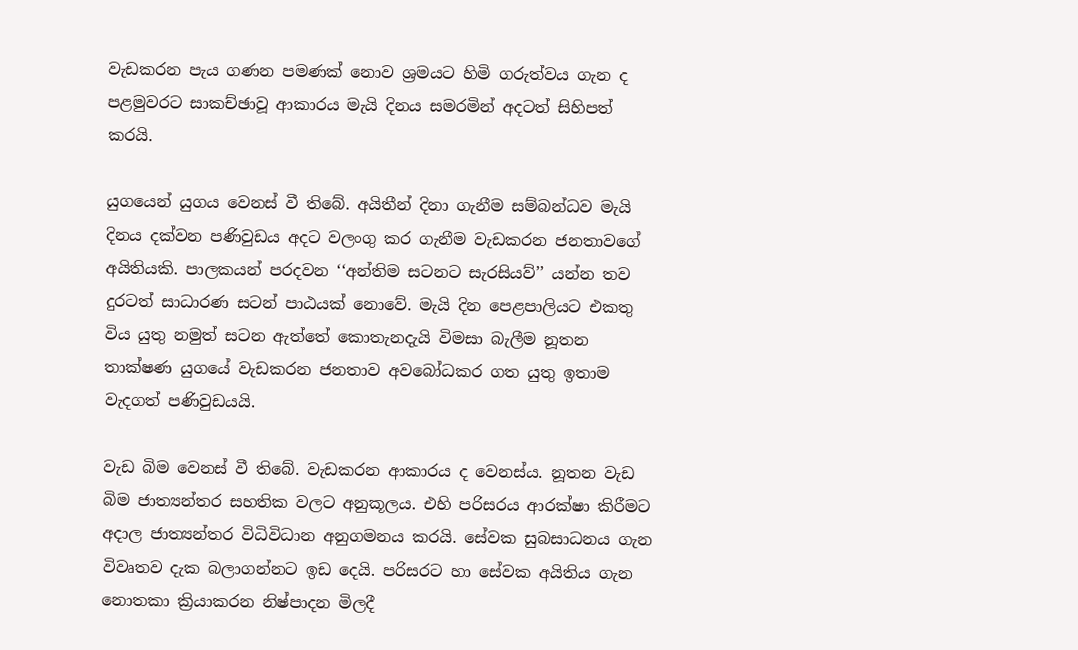වැඩකරන පැය ගණන පමණක් නොව ශ්‍රමයට හිමි ගරුත්වය ගැන ද පළමුවරට සාකච්ඡාවූ ආකාරය මැයි දිනය සමරමින් අදටත් සිහිපත් කරයි.

යුගයෙන් යුගය වෙනස් වී තිබේ. අයිතීන් දිනා ගැනීම සම්බන්ධව මැයි දිනය දක්වන පණිවුඩය අදට වලංගු කර ගැනීම වැඩකරන ජනතාවගේ අයිතියකි. පාලකයන් පරදවන ‘‘අන්තිම සටනට සැරසියව්’’ යන්න තව දුරටත් සාධාරණ සටන් පාඨයක් නොවේ. මැයි දින පෙළපාලියට එකතු විය යුතු නමුත් සටන ඇත්තේ කොතැනදැයි විමසා බැලීම නූතන තාක්ෂණ යුගයේ වැඩකරන ජනතාව අවබෝධකර ගත යුතු ඉතාම වැදගත් පණිවුඩයයි.

වැඩ බිම වෙනස් වී තිබේ. වැඩකරන ආකාරය ද වෙනස්ය. නූතන වැඩ බිම ජාත්‍යන්තර සහතික වලට අනුකූලය. එහි පරිසරය ආරක්ෂා කිරීමට අදාල ජාත්‍යන්තර විධිවිධාන අනුගමනය කරයි. සේවක සුබසාධනය ගැන විවෘතව දැක බලාගන්නට ඉඩ දෙයි. පරිසරට හා සේවක අයිතිය ගැන නොතකා ක්‍රියාකරන නිෂ්පාදන මිලදී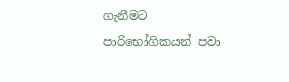ගැනීමට පාරිභෝගිකයන් පවා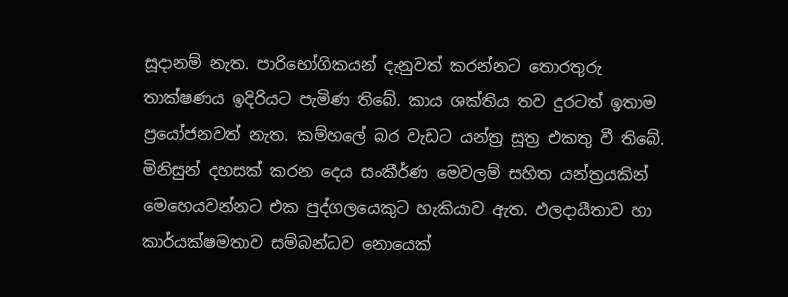සූදානම් නැත. පාරිභෝගිකයන් දැනුවත් කරන්නට තොරතුරු තාක්ෂණය ඉදිරියට පැමිණ තිබේ. කාය ශක්තිය තව දුරටත් ඉතාම ප්‍රයෝජනවත් නැත. කම්හලේ බර වැඩට යන්ත්‍ර සූත්‍ර එකතු වී තිබේ. මිනිසුන් දහසක් කරන දෙය සංකීර්ණ මෙවලම් සහිත යන්ත්‍රයකින් මෙහෙයවන්නට එක පුද්ගලයෙකුට හැකියාව ඇත. ඵලදායීතාව හා කාර්යක්ෂමතාව සම්බන්ධව නොයෙක්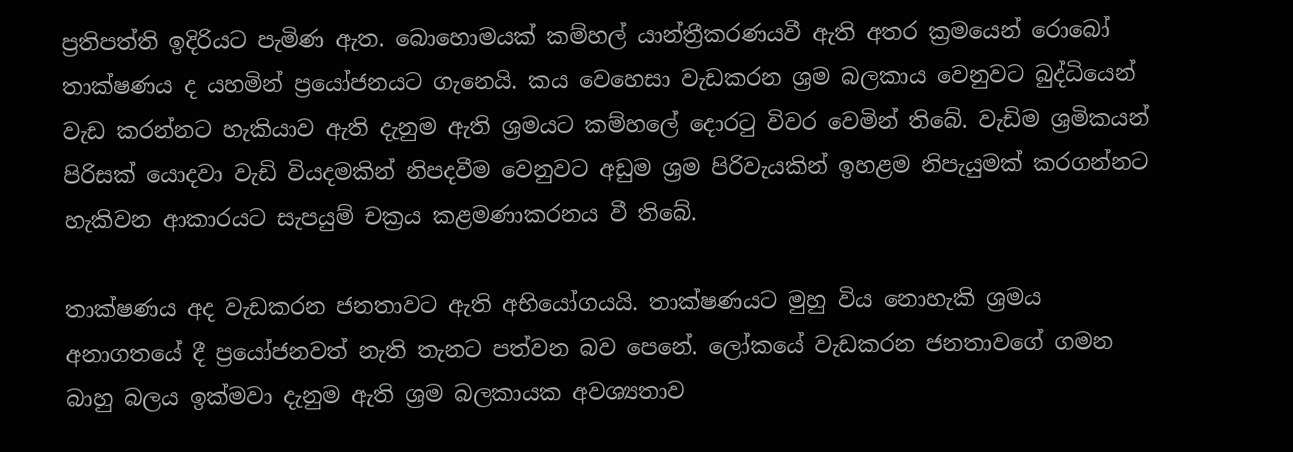ප්‍රතිපත්ති ඉදිරියට පැමිණ ඇත. බොහොමයක් කම්හල් යාන්ත්‍රීකරණයවී ඇති අතර ක්‍රමයෙන් රොබෝ තාක්ෂණය ද යහමින් ප්‍රයෝජනයට ගැනෙයි. කය වෙහෙසා වැඩකරන ශ්‍රම බලකාය වෙනුවට බුද්ධියෙන් වැඩ කරන්නට හැකියාව ඇති දැනුම ඇති ශ්‍රමයට කම්හලේ දොරටු විවර වෙමින් තිබේ. වැඩිම ශ්‍රමිකයන් පිරිසක් යොදවා වැඩි වියදමකින් නිපදවීම වෙනුවට අඩුම ශ්‍රම පිරිවැයකින් ඉහළම නිපැයුමක් කරගන්නට හැකිවන ආකාරයට සැපයුම් චක්‍රය කළමණාකරනය වී තිබේ.

තාක්ෂණය අද වැඩකරන ජනතාවට ඇති අභියෝගයයි. තාක්ෂණයට මුහු විය නොහැකි ශ්‍රමය අනාගතයේ දී ප්‍රයෝජනවත් නැති තැනට පත්වන බව පෙනේ. ලෝකයේ වැඩකරන ජනතාවගේ ගමන බාහු බලය ඉක්මවා දැනුම ඇති ශ්‍රම බලකායක අවශ්‍යතාව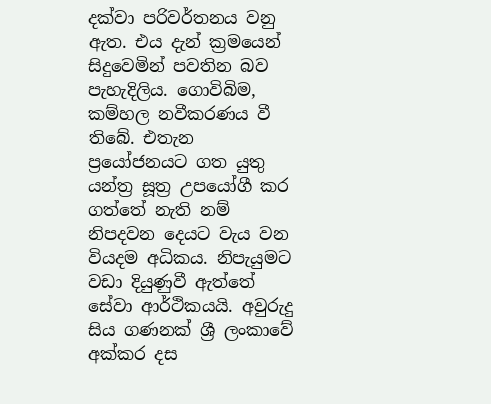දක්වා පරිවර්තනය වනු ඇත. එය දැන් ක්‍රමයෙන් සිදුවෙමින් පවතින බව පැහැදිලිය. ගොවිබිම, කම්හල නවීකරණය වී තිබේ. එතැන ප්‍රයෝජනයට ගත යුතු යන්ත්‍ර සූත්‍ර උපයෝගී කර ගත්තේ නැති නම් නිපදවන දෙයට වැය වන වියදම අධිකය. නිපැයුමට වඩා දියුණුවී ඇත්තේ සේවා ආර්ථිකයයි. අවුරුදු සිය ගණනක් ශ්‍රී ලංකාවේ අක්කර දස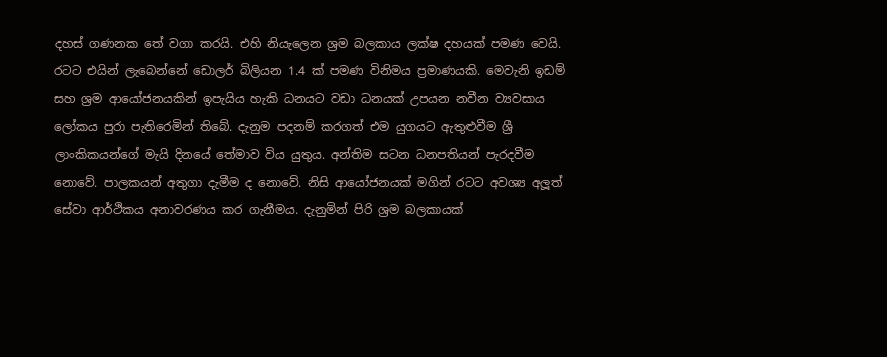දහස් ගණනක තේ වගා කරයි. එහි නියැලෙන ශ්‍රම බලකාය ලක්ෂ දහයක් පමණ වෙයි. රටට එයින් ලැබෙන්නේ ඩොලර් බිලියන 1.4 ක් පමණ විනිමය ප්‍රමාණයකි. මෙවැනි ඉඩම් සහ ශ්‍රම ආයෝජනයකින් ඉපැයිය හැකි ධනයට වඩා ධනයක් උපයන නවීන ව්‍යවසාය ලෝකය පුරා පැතිරෙමින් තිබේ. දැනුම පදනම් කරගත් එම යුගයට ඇතුළුවීම ශ්‍රී ලාංකිකයන්ගේ මැයි දිනයේ තේමාව විය යුතුය. අන්තිම සටන ධනපතියන් පැරදවීම නොවේ. පාලකයන් අතුගා දැමීම ද නොවේ. නිසි ආයෝජනයක් මගින් රටට අවශ්‍ය අලූත් සේවා ආර්ථිකය අනාවරණය කර ගැනීමය. දැනුමින් පිරි ශ්‍රම බලකායක්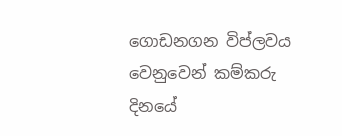ගොඩනගන විප්ලවය වෙනුවෙන් කම්කරු දිනයේ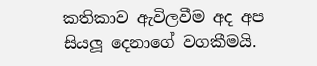කතිකාව ඇවිලවීම අද අප සියලූ දෙනාගේ වගකීමයි.